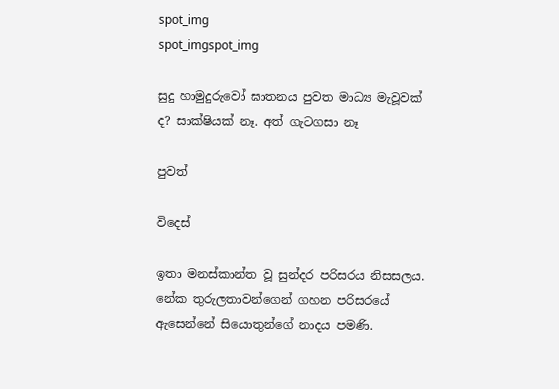spot_img
spot_imgspot_img

සුදු හාමුදුරුවෝ ඝාතනය පුවත මාධ්‍ය මැවූවක් ද? සාක්ෂියක් නෑ. අත් ගැටගසා නෑ

පුවත්

විදෙස්

ඉතා මනස්කාන්ත වූ සුන්දර පරිසරය නිසසලය. නේක තුරුලතාවන්ගෙන් ගහන පරිසරයේ ඇසෙන්නේ සියොතුන්ගේ නාදය පමණි.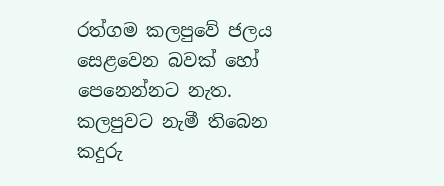රත්ගම කලපුවේ ජලය සෙළවෙන බවක් හෝ පෙනෙන්නට නැත. කලපුවට නැමී තිබෙන කදුරු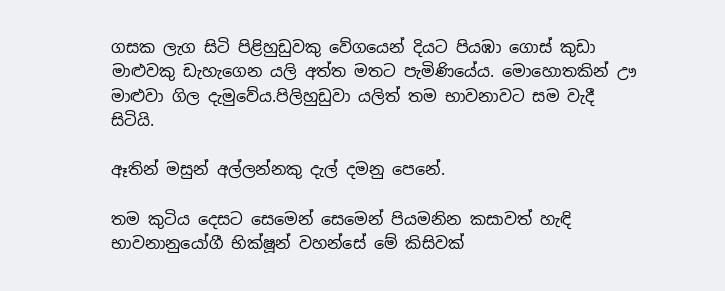ගසක ලැග සිටි පිළිහුඩුවකු වේගයෙන් දියට පියඹා ගොස් කුඩා මාළුවකු ඩැහැගෙන යලි අත්ත මතට පැමිණියේය. මොහොතකින් ඌ මාළුවා ගිල දැමුවේය.පිලිහුඩුවා යලිත් තම භාවනාවට සම වැදී සිටියි.

ඈතින් මසුන් අල්ලන්නකු දැල් දමනු පෙනේ.

තම කුටිය දෙසට සෙමෙන් සෙමෙන් පියමනින කසාවත් හැඳි භාවනානුයෝගී භික්ෂූන් වහන්සේ මේ කිසිවක්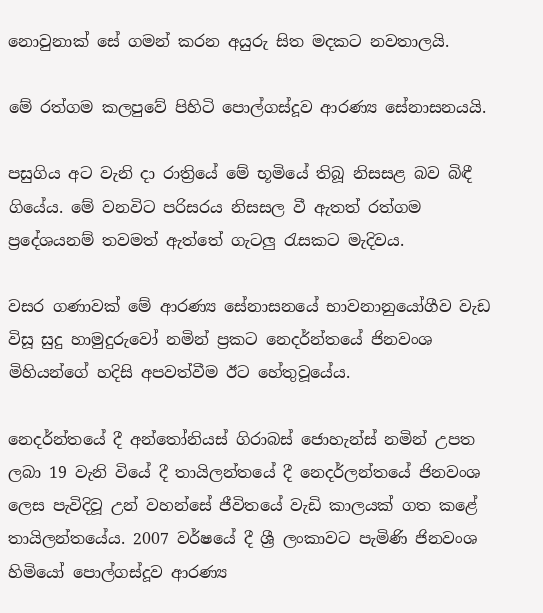නොවුනාක් සේ ගමන් කරන අයුරු සිත මදකට නවතාලයි.

මේ රත්ගම කලපුවේ පිහිටි පොල්ගස්දූව ආරණ්‍ය සේනාසනයයි.

පසුගිය අට වැනි දා රාත්‍රියේ මේ භූමියේ තිබූ නිසසළ බව බිඳී ගියේය. මේ වනවිට පරිසරය නිසසල වී ඇතත් රත්ගම ප්‍රදේශයනම් තවමත් ඇත්තේ ගැටලු රැසකට මැදිවය.

වසර ගණාවක් මේ ආරණ්‍ය සේනාසනයේ භාවනානුයෝගීව වැඩ විසූ සුදු හාමුදුරුවෝ නමින් ප්‍රකට නෙදර්න්තයේ ජිනවංශ මිහියන්ගේ හදිසි අපවත්වීම ඊට හේතුවූයේය.

නෙදර්න්තයේ දී අන්තෝනියස් ගිරාබස් ජොහැන්ස් නමින් උපත ලබා 19 වැනි වියේ දී තායිලන්තයේ දී නෙදර්ලන්ත‌යේ ජිනවංශ ලෙස පැවිදිවූ උන් වහන්සේ ජීවිතයේ වැඩි කාලයක් ගත කළේ තායිලන්තයේය. 2007 වර්ෂයේ දී ශ්‍රී ලංකාවට පැමිණි ජිනවංශ හිමියෝ පොල්ගස්දූව ආරණ්‍ය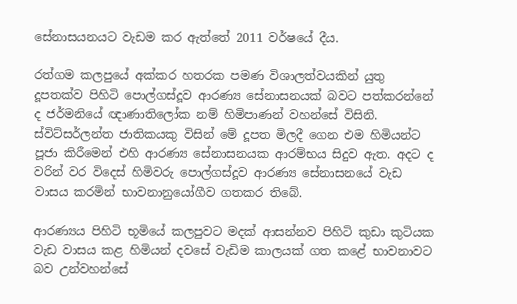සේනාසයනයට වැඩම කර ඇත්තේ 2011 වර්ෂයේ දීය.

රත්ගම කලපුයේ අක්කර හතරක පමණ විශාලත්වයකින් යුතු දූපතක්ව පිහිටි පොල්ගස්දූව ආරණ්‍ය සේනාසනයක් බවට පත්කරන්නේ ද ජර්මනියේ ඥාණාතිලෝක නම් හිමිපාණන් වහන්සේ විසිනි. ස්විට්සර්ලන්ත ජාතිකයකු විසින් මේ දූපත මිලදී ගෙන එම හිමියන්ට පූජා කිරීමෙන් එහි ආරණ්‍ය සේනාසනයක ආරම්භය සිදුව ඇත. අදට ද වරින් වර විදෙස් හිමිවරු පොල්ගස්දූව ආරණ්‍ය සේනාසනයේ වැඩ වාසය කරමින් භාවනානුයෝගීව ගතකර තිබේ.

ආරණ්‍යය පිහිටි භූමියේ කලපුවට මදක් ආසන්නව පිහිටි කුඩා කුටියක වැඩ වාසය කළ හිමියන් දවසේ වැඩිම කාලයක් ගත කළේ භාවනාවට බව උන්වහන්සේ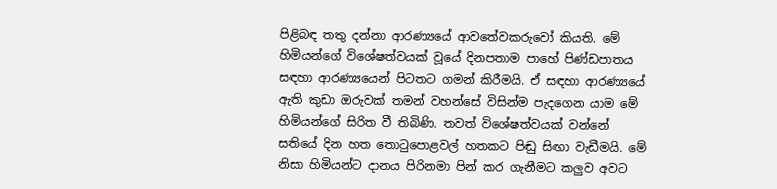පිළිබඳ තතු දන්නා ආරණ්‍යයේ ආවතේවකරුවෝ කියති. මේ හිමියන්ගේ විශේෂත්වයක් වූයේ දිනපතාම පාහේ පිණ්ඩපාතය සඳහා ආරණ්‍යයෙන් පිටතට ගමන් කිරීමයි. ඒ සඳහා ආරණ්‍යයේ ඇති කුඩා ඔරුවක් තමන් වහන්සේ විසින්ම පැදගෙන යාම මේ හිමියන්ගේ සිරිත වී තිබිණි. තවත් විශේෂත්වයක් වන්නේ සතියේ දින හත තොටුපොළවල් හතකට පිඬු සිඟා වැඩීමයි. මේ නිසා හිමියන්ට දානය පිරිනමා පින් කර ගැනීමට කලුව අවට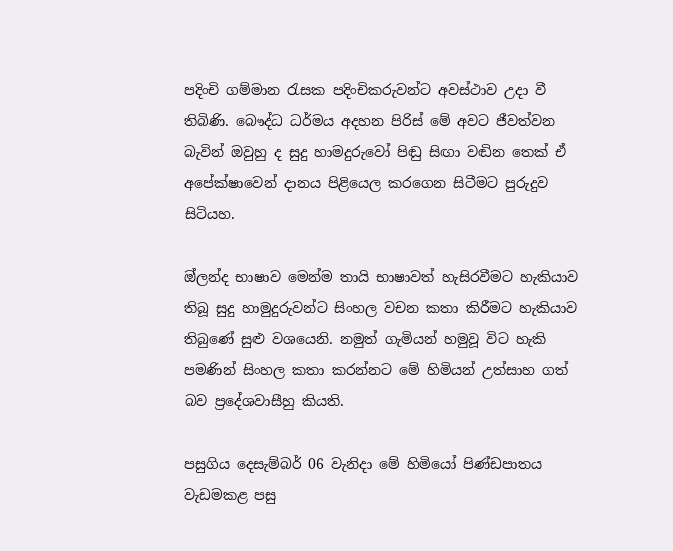පදිංචි ගම්මාන රැසක පදිංචිකරුවන්ට අවස්ථාව උදා වී තිබිණි. බෞද්ධ ධර්මය අදහන පිරිස් මේ අවට ජීවත්වන බැවින් ඔවුහු ද සුදු හාමදුරුවෝ පිඬු සිඟා වඬින තෙක් ඒ අපේක්ෂාවෙන් දානය පිළියෙල කරගෙන සිටීමට පුරුදුව සිටියහ.

ඔ්ලන්ද භාෂාව මෙන්ම තායි භාෂාවත් හැසිරවීමට හැකියාව තිබූ සුදු හාමුදුරුවන්ට සිංහල වචන කතා කිරීමට හැකියාව තිබුණේ සුළු වශයෙනි. නමුත් ගැමියන් හමුවූ විට හැකි පමණින් සිංහල කතා කරන්නට මේ හිමියන් උත්සාහ ගත් බව ප්‍රදේශවාසීහු කියති.

පසුගිය දෙසැම්බර් 06 වැනිදා මේ හිමියෝ පිණ්ඩපාතය වැඩමකළ පසු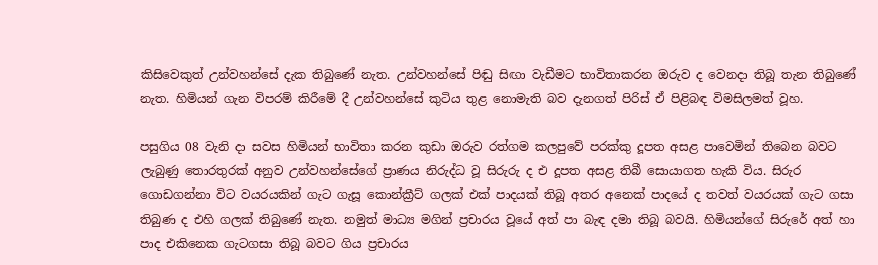කිසිවෙකුත් උන්වහන්සේ දැක තිබුණේ නැත. උන්වහන්සේ පිඬු සිඟා වැඩීමට භාවිතාකරන ඔරුව ද වෙනදා තිබූ තැන තිබුණේ නැත. හිමියන් ගැන විපරම් කිරීමේ දී උන්වහන්සේ කුටිය තුළ නොමැති බව දැනගත් පිරිස් ඒ පිළිබඳ විමසිලමත් වූහ.

පසුගිය 08 වැනි දා සවස හිමියන් භාවිතා කරන කුඩා ඔරුව රත්ගම කලපුවේ පරක්කු දූපත අසළ පාවෙමින් තිබෙන බවට ලැබුණු තොරතුරක් අනුව උන්වහන්සේගේ ප්‍රාණය නිරුද්ධ වූ සිරුරු ද එ දූපත අසළ තිබී සොයාගත හැකි විය. සිරුර ගොඩගන්නා විට වයරයකින් ගැට ගැසූ කොන්ක්‍රීට් ගලක් එක් පාදයක් තිබූ අතර අනෙක් පාදයේ ද තවත් වයරයක් ගැට ගසා තිබුණ ද එහි ගලක් තිබුණේ නැත. නමුත් මාධ්‍ය මගින් ප්‍රචාරය වූයේ අත් පා බැඳ දමා තිබූ බවයි. හිමියන්ගේ සිරුරේ අත් හා පාද එකිනෙක ගැටගසා තිබූ බවට ගිය ප්‍රචාරය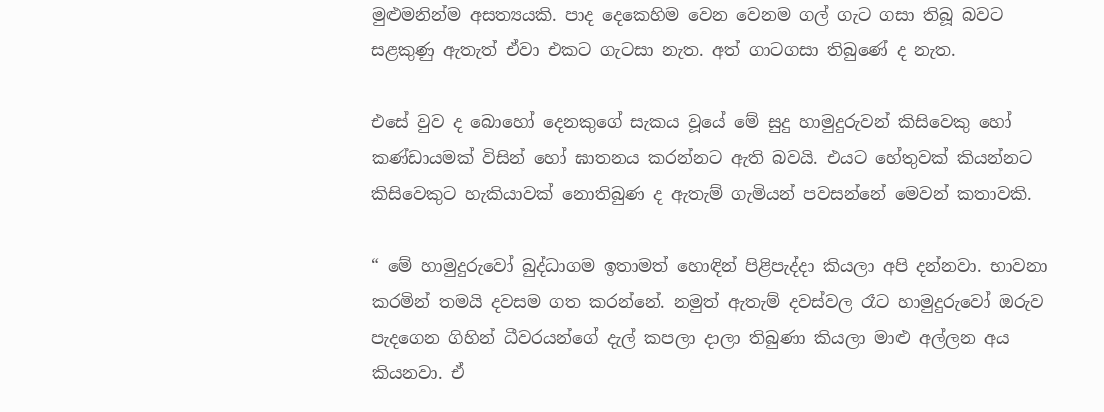මුළුමනින්ම අසත්‍යයකි. පාද දෙකෙහිම වෙන වෙනම ගල් ගැට ගසා තිබූ බවට සළකුණු ඇතැත් ඒවා එකට ගැටසා නැත. අත් ගාටගසා තිබුණේ ද නැත.

එසේ වුව ද බොහෝ දෙනකුගේ සැකය වූයේ මේ සුදු හාමුදුරුවන් කිසිවෙකු හෝ කණ්ඩායමක් විසින් හෝ ඝාතනය කරන්නට ඇති බවයි. එයට හේතුවක් කියන්නට කිසිවෙකුට හැකියාවක් නොතිබුණ ද ඇතැම් ගැමියන් පවසන්නේ මෙවන් කතාවකි.

“ මේ හාමුදුරුවෝ බුද්ධාගම ඉතාමත් හොඳින් පිළිපැද්දා කියලා අපි දන්නවා. භාවනා කරමින් තමයි දවසම ගත කරන්නේ. නමුත් ඇතැම් දවස්වල රෑට හාමුදුරුවෝ ඔරුව පැද‌ගෙන ගිහින් ධීවරයන්ගේ දැල් කපලා දාලා තිබුණා කියලා මාළු අල්ලන අය කියනවා. ඒ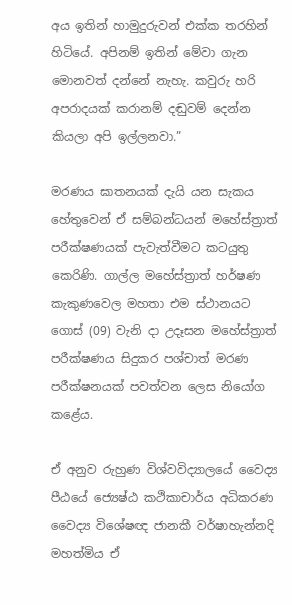අය ඉතින් හාමුදුරුවන් එක්ක තරහින් හිටියේ. අපිනම් ඉතින් මේවා ගැන මොනවත් දන්නේ නැහැ. කවුරු හරි අපරාදයක් කරානම් දඬුවම් දෙන්න කියලා අපි ඉල්ලනවා.”

මරණය ඝාතනයක් දැයි යන සැකය හේතුවෙන් ඒ සම්බන්ධයන් මහේස්ත්‍රාත් පරීක්ෂණයක් පැවැත්වීමට කටයුතු කෙරිණි. ගාල්ල මහේස්ත්‍රාත් හර්ෂණ කැකුණවෙල මහතා එම ස්ථානයට ගොස් (09) වැනි දා උදෑසන මහේස්ත්‍රාත් පරීක්ෂණය සිදුකර පශ්චාත් මරණ පරීක්ෂනයක් පවත්වන ලෙස නියෝග කළේය.

ඒ අනුව රුහුණ විශ්වවිද්‍යාලයේ වෛද්‍ය පීඨයේ ජ්‍යෙෂ්ඨ කථිකාචාර්ය අධිකරණ වෛද්‍ය විශේෂඥ ජානකී වර්ෂාහැන්නදි මහත්මිය ඒ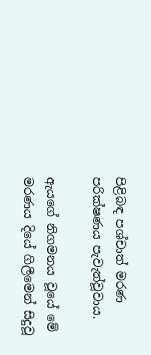පිළිබඳ පශ්චාත් මරණ පරික්ෂණය පැවැත්වූවාය.

ඇයගේ නිගමනය වූයේ මේ මරණය දියේ ගිලීමෙන් සිදුවූ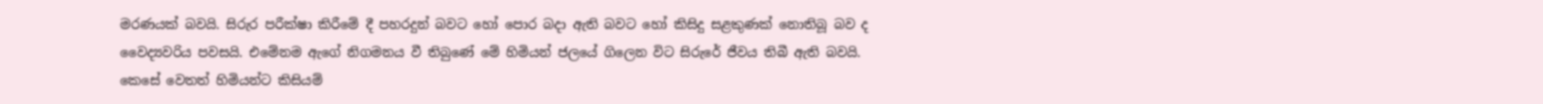මරණයක් බවයි. සිරුර පරීක්ෂා කිරීමේ දී පහරදුන් බවට හෝ පොර බදා ඇති බවට හෝ කිසිදු සළකුණක් නොතිබූ බව ද වෛද්‍යවරිය පවසයි. එමේනම ඇගේ නිගමනය වී තිබුණේ මේ හිමියන් ජලයේ ගිලෙන විට සිරුරේ ජීවය තිබී ඇති බවයි. කෙසේ වෙතත් හිමියන්ට කිසියම්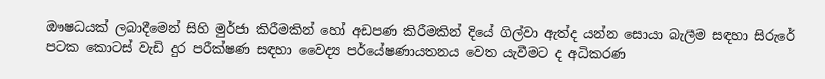ඖෂධයක් ලබාදීමෙන් සිහි මුර්ජා කිරීමකින් හෝ අඩපණ කිරීමකින් දියේ ගිල්වා ඇත්ද යන්න සොයා බැලීම සඳහා සිරුරේ පටක කොටස් වැඩි දුර පරීක්ෂණ සඳහා වෛද්‍ය පර්යේෂණායතනය වෙත යැවීමට ද අධිකරණ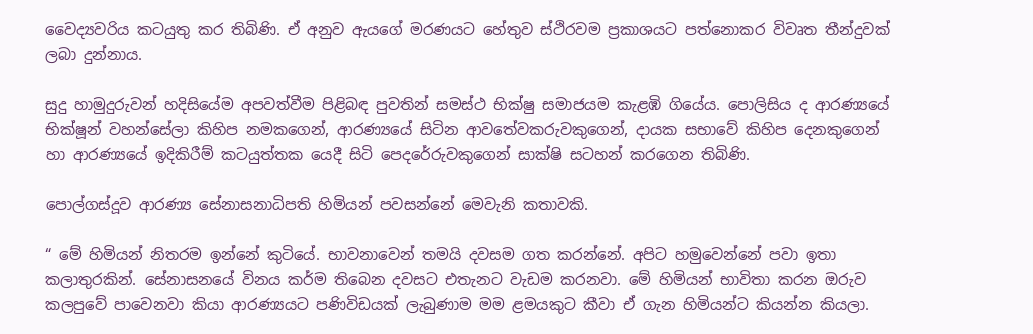වෛද්‍යවරිය කටයුතු කර තිබිණි. ඒ අනුව ඇයගේ මරණයට හේතුව ස්ථිරවම ප්‍රකාශයට පත්නොකර විවෘත තීන්දුවක් ලබා දුන්නාය.

සුදු හාමුදුරුවන් හදිසියේම අපවත්වීම පිළිබඳ පුවතින් සමස්ථ භික්ෂු සමාජයම කැළඹි ගියේය. පොලිසිය ද ආරණ්‍යයේ භික්ෂූන් වහන්සේලා කිහිප නමකගෙන්, ආරණ්‍යයේ සිටින ආවතේවකරුවකුගෙන්, දායක සභාවේ කිහිප දෙනකුගෙන් හා ආරණ්‍යයේ ඉදිකිරීම් කටයුත්තක යෙදී සිටි පෙදරේරුවකුගෙන් සාක්ෂි සටහන් කරගෙන තිබිණි.

පොල්ගස්දූව ආරණ්‍ය සේනාසනාධිපති හිමියන් පවසන්නේ මෙවැනි කතාවකි.

“ මේ හිමියන් නිතරම ඉන්නේ කුටියේ. භාවනාවෙන් තමයි දවසම ගත කරන්නේ. අපිට හමුවෙන්නේ පවා ඉතා කලාතුරකින්. සේනාසනයේ විනය කර්ම තිබෙන දවසට එතැනට වැඩම කරනවා. මේ හිමියන් භාවිතා කරන ඔරුව කලපුවේ පාවෙනවා කියා ආරණ්‍යයට පණිවිඩයක් ලැබුණාම මම ළමයකුට කීවා ඒ ගැන හිමියන්ට කියන්න කියලා.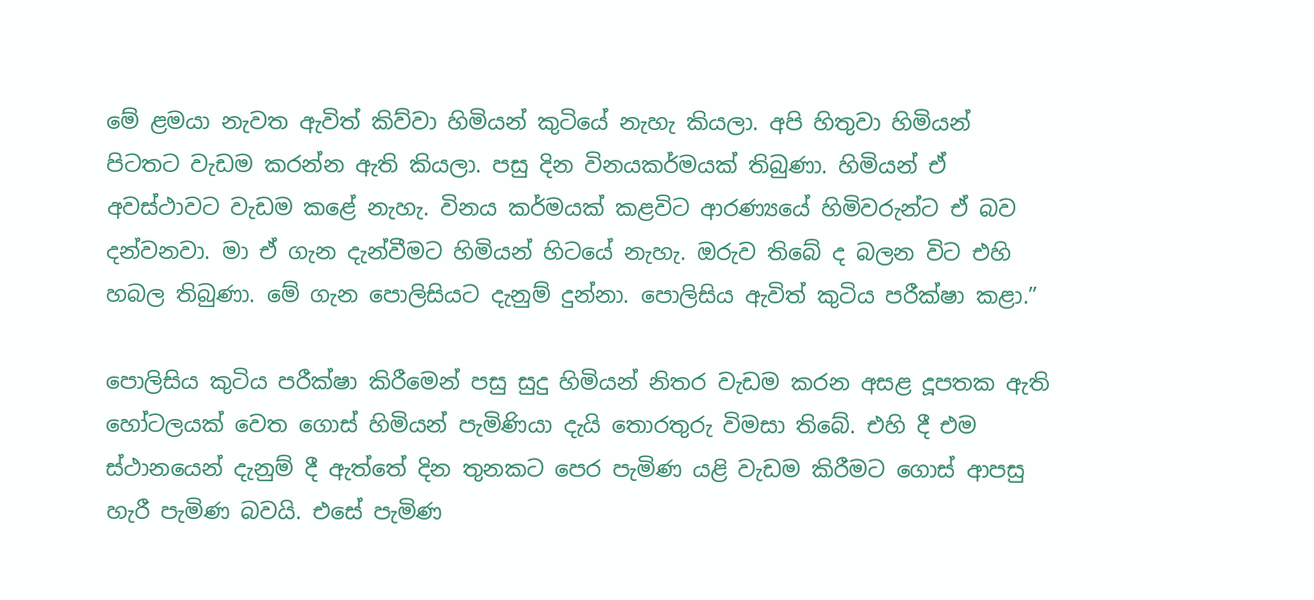මේ ළමයා නැවත ඇවිත් කිව්වා හිමියන් කුටියේ නැහැ කියලා. අපි හිතුවා හිමියන් පිටතට වැඩම කරන්න ඇති කියලා. පසු දින විනයකර්මයක් තිබුණා. හිමියන් ඒ අවස්ථාවට වැඩම කළේ නැහැ. විනය කර්මයක් කළවිට ආරණ්‍යයේ හිමිවරුන්ට ඒ බව දන්වනවා. මා ඒ ගැන දැන්වීමට හිමියන් හිටයේ නැහැ. ඔරුව තිබේ ද බලන විට එහි හබල තිබුණා. මේ ගැන පොලිසියට දැනුම් දුන්නා. පොලිසිය ඇවිත් කුටිය පරීක්ෂා කළා.”

පොලිසිය කුටිය පරීක්ෂා කිරීමෙන් පසු සුදු හිමියන් නිතර වැඩම කරන අසළ දූපතක ඇති හෝටලයක් වෙත ගොස් හිමියන් පැමිණියා දැයි තොරතුරු විමසා තිබේ. එහි දී එම ස්ථානයෙන් දැනුම් දී ඇත්තේ දින තුනකට පෙර පැමිණ යළි වැඩම කිරීමට ගොස් ආපසු හැරී පැමිණ බවයි. එසේ පැමිණ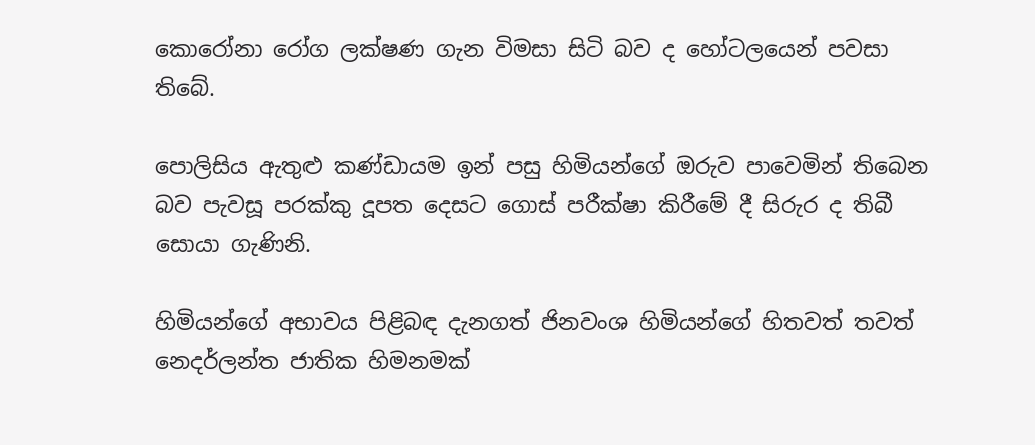කොරෝනා රෝග ලක්ෂණ ගැන විමසා සිටි බව ද හෝටලයෙන් පවසා තිබේ.

පොලිසිය ඇතුළු කණ්ඩායම ඉන් පසු හිමියන්ගේ ඔරුව පාවෙමින් තිබෙන බව පැවසූ පරක්කු දූපත දෙසට ගොස් පරීක්ෂා කිරීමේ දී සිරුර ද තිබී සොයා ගැණිනි.

හිමියන්ගේ අභාවය පිළිබඳ දැනගත් ජිනවංශ හිමියන්ගේ හිතවත් තවත් නෙදර්ලන්ත ජාතික හිමනමක්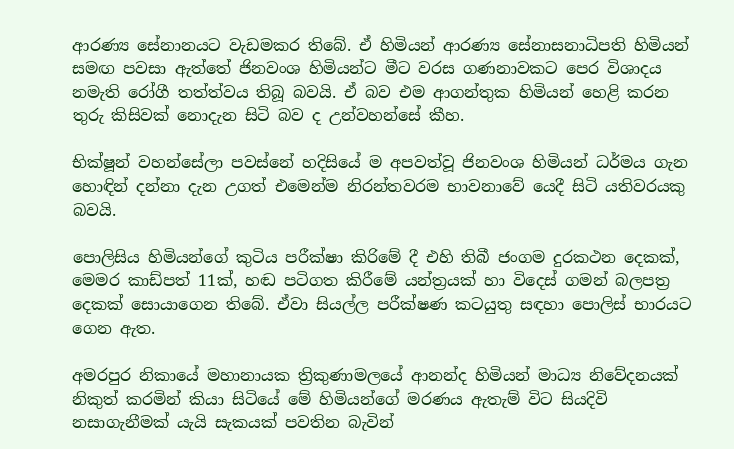ආරණ්‍ය සේනානයට වැඩමකර තිබේ. ඒ හිමියන් ආරණ්‍ය සේනාසනාධිපති හිමියන් සමඟ පවසා ඇත්තේ ජිනවංශ හිමියන්ට මීට වරස ගණනාවකට පෙර විශාදය නමැති රෝගී තත්ත්වය තිබූ බවයි. ඒ බව එම ආගන්තුක හිමියන් හෙළි කරන තුරු කිසිවක් නොදැන සිටි බව ද උන්වහන්සේ කීහ.

භික්ෂූන් වහන්සේලා පවස්නේ හදිසියේ ම අපවත්වූ ජිනවංශ හිමියන් ධර්මය ගැන හොඳින් දන්නා දැන උගත් එමෙන්ම නිරන්තවරම භාවනාවේ යෙදී සිටි යතිවරයකු බවයි.

පොලිසිය හිමියන්ගේ කුටිය පරීක්ෂා කිරිමේ දී එහි තිබී ජංගම දුරකථන දෙකක්, මෙමර කාඩ්පත් 11ක්, හඬ පටිගත කිරීමේ යන්ත්‍රයක් හා විදෙස් ගමන් බලපත්‍ර දෙකක් සොයාගෙන තිබේ. ඒවා සියල්ල පරීක්ෂණ කටයුතු සඳහා පොලිස් භාරයට ගෙන ඇත.

අමරපුර නිකායේ මහානායක ත්‍රිකුණාමලයේ ආනන්ද හිමියන් මාධ්‍ය නිවේදනයක් නිකුත් කරමින් කියා සිටියේ මේ හිමියන්ගේ මරණය ඇතැම් විට සියදිවි නසාගැනීමක් යැයි සැකයක් පවතින බැවින්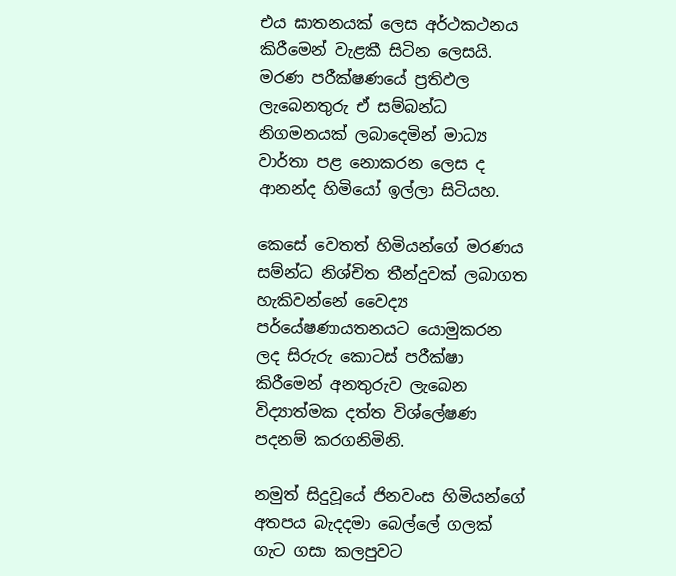එය ඝාතනයක් ලෙස අර්ථකථනය කිරීමෙන් වැළකී සිටින ලෙසයි. මරණ පරීක්ෂණයේ ප්‍රතිඵල ලැබෙනතුරු ඒ සම්බන්ධ නිගමනයක් ලබාදෙමින් මාධ්‍ය වාර්තා පළ නොකරන ලෙස ද ආනන්ද හිමියෝ ඉල්ලා සිටියහ.

කෙසේ වෙතත් හිමියන්ගේ මරණය සම්න්ධ නිශ්චිත තීන්දුවක් ලබාගත හැකිවන්නේ වෛද්‍ය පර්යේෂණායතනයට යොමුකරන ලද සිරුරු කොටස් පරීක්ෂා කිරීමෙන් අනතුරුව ලැබෙන විද්‍යාත්මක දත්ත විශ්ලේෂණ පදනම් කරගනිමිනි.

නමුත් සිදුවූයේ ජිනවංස හිමියන්ගේ අතපය බැදදමා බෙල්ලේ ගලක් ගැට ගසා කලපුවට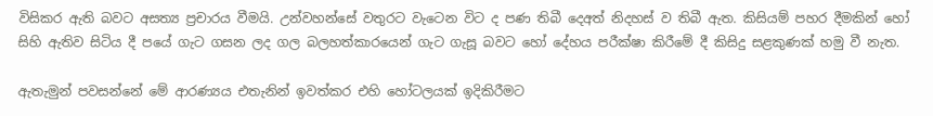විසිකර ඇති බවට අසත්‍ය ප්‍රචාරය වීමයි. උන්වහන්සේ වතුරට වැටෙන විට ද පණ තිබී දෙඅත් නිදහස් ව තිබී ඇත. කිසියම් පහර දීමකින් හෝ සිහි ඇතිව සිටිය දී පයේ ගැට ගසන ලද ගල බලහත්කාරයෙන් ගැට ගැසූ බවට හෝ දේහය පරීක්ෂා කිරීමේ දී කිසිදු සළකුණක් හමු වී නැත.

ඇතැමුන් පවසන්නේ මේ ආරණ්‍යය එතැනින් ඉවත්කර එහි හෝටලයක් ඉදිකිරීමට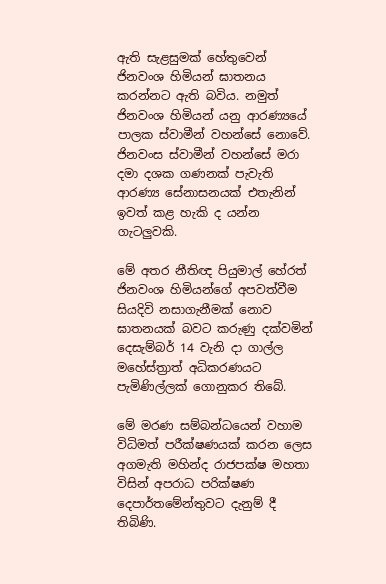ඇති සැළසුමක් හේතුවෙන් ජිනවංශ හිමියන් ඝාතනය කරන්නට ඇති බවිය. නමුත් ජිනවංශ හිමියන් යනු ආරණ්‍යයේ පාලක ස්වාමීන් වහන්සේ නොවේ. ජිනවංස ස්වාමීන් වහන්සේ මරා දමා දශක ගණනක් පැවැති ආරණ්‍ය සේනාසනයක් එතැනින් ඉවත් කළ හැකි ද යන්න ගැටලුවකි.

මේ අතර නීතිඥ පියුමාල් හේරත් ජිනවංශ හිමියන්ගේ අපවත්වීම සියදිවි නසාගැනීමක් නොව ඝාතනයක් බවට කරුණු දක්වමින් දෙසැම්බර් 14 වැනි දා ගාල්ල මහේස්ත්‍රාත් අධිකරණයට පැමිණිල්ලක් ගොනුකර තිබේ.

මේ මරණ සම්බන්ධයෙන් වහාම විධිමත් පරීක්ෂණයක් කරන ලෙස අගමැති මහින්ද රාජපක්ෂ මහතා විසින් අපරාධ පරික්ෂණ දෙපාර්තමේන්තුවට දැනුම් දී තිබිණි.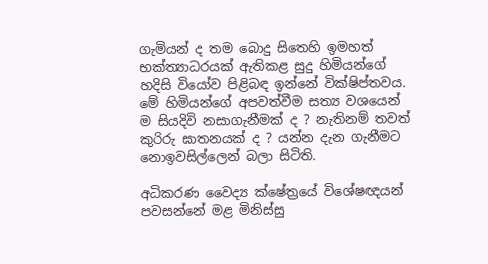ගැමියන් ද තම බොදු සිතෙහි ඉමහත් භක්ත්‍යාධරයක් ඇතිකළ සුදු හිමියන්ගේ හදිසි වියෝව පිළිබඳ ඉන්නේ වික්ෂිප්තවය. මේ හිමියන්ගේ අපවත්වීම සත්‍ය වශයෙන් ම සියදිවි නසාගැනීමක් ද ? නැතිනම් තවත් කුරිරු ඝාතනයක් ද ? යන්න දැන ගැනීමට නොඉවසිල්ලෙන් බලා සිටිති.

අධිකරණ වෛද්‍ය ක්ෂේත්‍රයේ විශේෂඥයන් පවසන්නේ මළ මිනිස්සු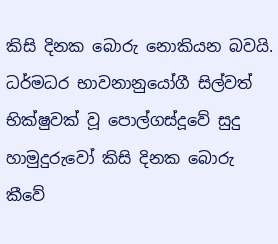කිසි දිනක බොරු නොකියන බවයි. ධර්මධර භාවනානුයෝගී සිල්වත් භික්ෂුවක් වූ පොල්ගස්දූවේ සුදු හාමුදුරුවෝ කිසි දිනක බොරු කීවේ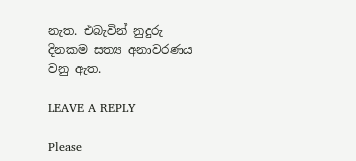නැත. එබැවින් නුදුරු දිනකම සත්‍ය අනාවරණය වනු ඇත.

LEAVE A REPLY

Please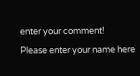enter your comment!
Please enter your name here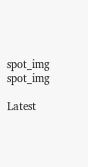spot_img
spot_img

Latest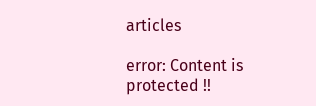articles

error: Content is protected !!